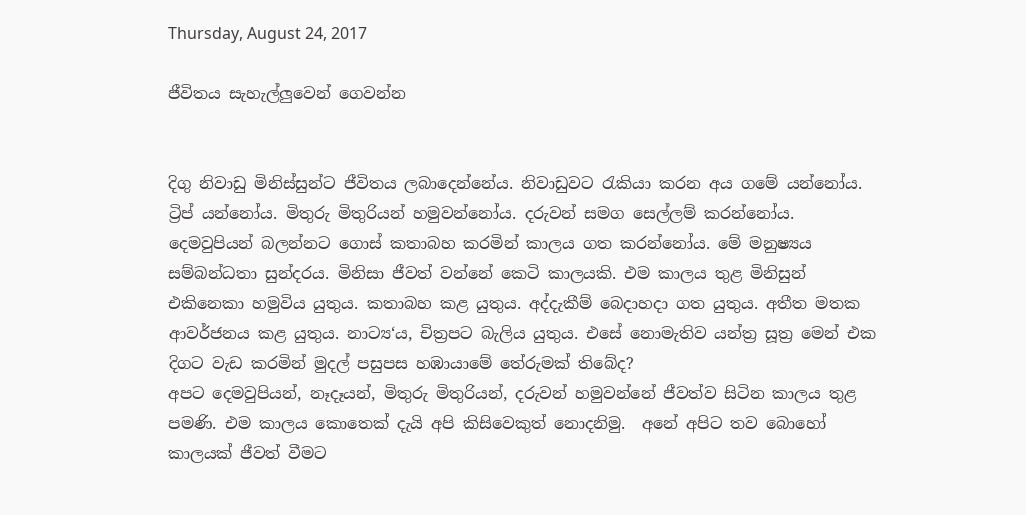Thursday, August 24, 2017

ජීවිතය සැහැල්ලුවෙන් ගෙවන්න


දිගු නිවාඩු මිනිස්සුන්ට ජීවිතය ලබාදෙන්නේය. නිවාඩුවට රැකියා කරන අය ගමේ යන්නෝය. ට්‍රිප් යන්නෝය. මිතුරු මිතුරියන් හමුවන්නෝය. දරුවන් සමග සෙල්ලම් කරන්නෝය. දෙමවුපියන් බලන්නට ගොස් කතාබහ කරමින් කාලය ගත කරන්නෝය. මේ මනුෂ්‍යය සම්බන්ධතා සුන්දරය. මිනිසා ජීවත් වන්නේ කෙටි කාලයකි. එම කාලය තුළ මිනිසුන් එකිනෙකා හමුවිය යුතුය. කතාබහ කළ යුතුය. අද්දැකීම් බෙදාහදා ගත යුතුය. අතීත මතක ආවර්ජනය කළ යුතුය. නාට්‍ය‘ය, චිත්‍රපට බැලිය යුතුය. එසේ නොමැතිව යන්ත්‍ර සූත්‍ර මෙන් එක දිගට වැඩ කරමින් මුදල් පසුපස හඹායාමේ තේරුමක් තිබේද?
අපට දෙමවුපියන්, නෑදෑයන්, මිතුරු මිතුරියන්, දරුවන් හමුවන්නේ ජීවත්ව සිටින කාලය තුළ පමණි. එම කාලය කොතෙක් දැයි අපි කිසිවෙකුත් නොදනිමු.  අනේ අපිට තව බොහෝ කාලයක් ජීවත් වීමට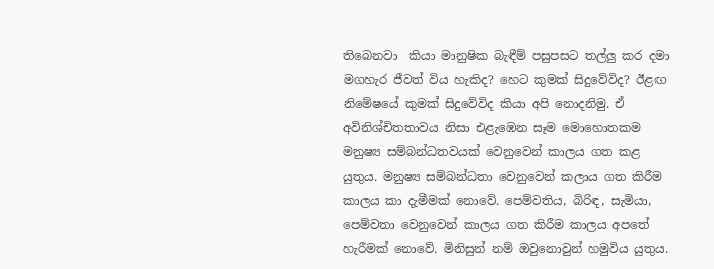තිබෙනවා  කියා මානුෂික බැඳීම් පසුපසට තල්ලු කර දමා මගහැර ජීවත් විය හැකිද? හෙට කුමක් සිදුවේවිද? ඊළඟ නිමේෂයේ කුමක් සිදුවේවිද කියා අපි නොදනිමු. ඒ අවිනිශ්චිතතාවය නිසා එළැඹෙන සෑම මොහොතකම මනුෂ්‍ය සම්බන්ධතවයක් වෙනුවෙන් කාලය ගත කළ යුතුය. මනුෂ්‍ය සම්බන්ධතා වෙනුවෙන් කලාය ගත කිරීම කාලය කා දැමීමක් නොවේ. පෙම්වතිය, බිරිඳ, සැමියා, පෙම්වතා වෙනුවෙන් කාලය ගත කිරීම කාලය අපතේ හැරීමක් නොවේ. මිනිසුන් නම් ඔවුනොවුන් හමුවිය යුතුය.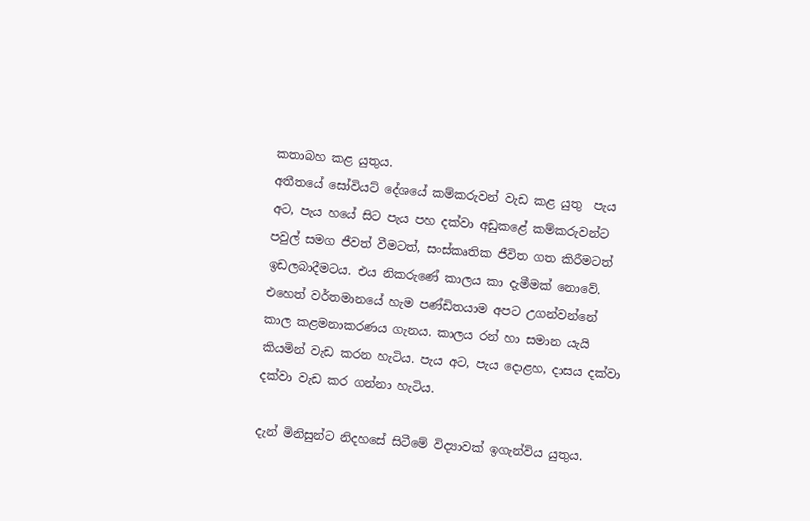කතාබහ කළ යුතුය.
අතීතයේ සෝවියට් දේශයේ කම්කරුවන් වැඩ කළ යුතු  පැය අට, පැය හයේ සිට පැය පහ දක්වා අඩුකළේ කම්කරුවන්ට පවුල් සමග ජීවත් වීමටත්, සංස්කෘතික ජීවිත ගත කිරීමටත් ඉඩලබාදීමටය. එය නිකරුණේ කාලය කා දැමීමක් නොවේ. එහෙත් වර්තමානයේ හැම පණ්ඩිතයාම අපට උගන්වන්නේ කාල කළමනාකරණය ගැනය. කාලය රන් හා සමාන යැයි කියමින් වැඩ කරන හැටිය. පැය අට, පැය දොළහ, දාසය දක්වා දක්වා වැඩ කර ගන්නා හැටිය.

දැන් මිනිසුන්ට නිදහසේ සිටීමේ විද්‍යාවක් ඉගැන්විය යුතුය.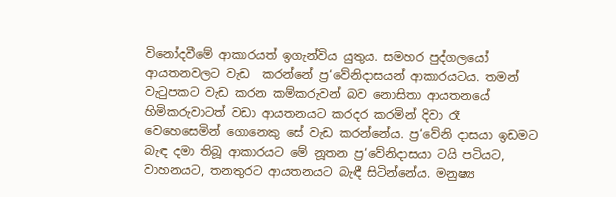විනෝදවීමේ ආකාරයත් ඉගැන්විය යුතුය. සමහර පුද්ගලයෝ ආයතනවලට වැඩ  කරන්නේ ප්‍ර‘වේනිදාසයන් ආකාරයටය. තමන් වැටුපකට වැඩ කරන කම්කරුවන් බව නොසිතා ආයතනයේ හිමිකරුවාටත් වඩා ආයතනයට කරදර කරමින් දිවා රෑ වෙහෙසෙමින් ගොනෙකු සේ වැඩ කරන්නේය. ප්‍ර‘වේනි දාසයා ඉඩමට බැඳ දමා තිබූ ආකාරයට මේ නූතන ප්‍ර‘වේනිදාසයා ටයි පටියට, වාහනයට, තනතුරට ආයතනයට බැඳී සිටින්නේය. මනුෂ්‍ය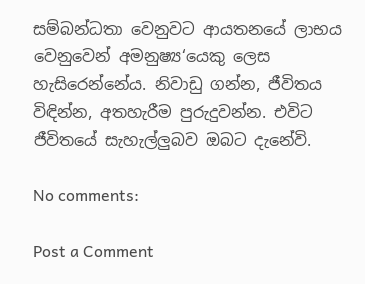සම්බන්ධතා වෙනුවට ආයතනයේ ලාභය වෙනුවෙන් අමනුෂ්‍ය‘යෙකු ලෙස හැසිරෙන්නේය. නිවාඩු ගන්න, ජීවිතය විඳින්න, අතහැරීම පුරුදුවන්න. එවිට ජීවිතයේ සැහැල්ලුබව ඔබට දැනේවි.

No comments:

Post a Comment